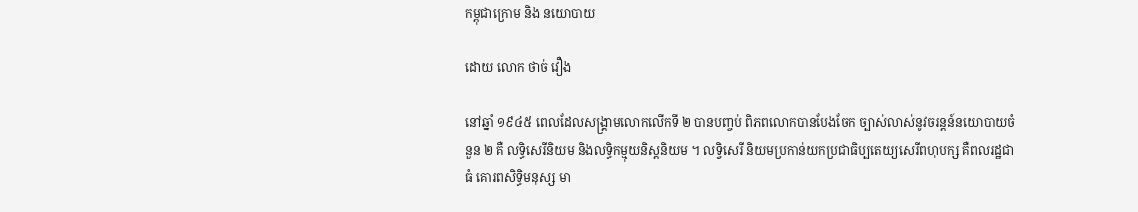កម្ពុជាក្រោម និង នយោបាយ

ដោយ លោក ថាច់ វឿង

នៅឆ្នាំ ១៩៤៥ ពេលដែលសង្រ្គាមលោកលើកទី ២ បានបញ្ចប់ ពិភពលោកបានបែងចែក ច្បាស់លាស់នូវចរន្តន៍នយោបាយចំនួន ២ គឺ លទិ្ធសេរីនិយម និងលទ្ធិកម្មុយនិស្តនិយម ។ លទ្វិសេរី និយមប្រកាន់យកប្រជាធិប្បតេយ្យសេរីពហុបក្ស គឺពលរដ្ឋជាធំ គោរពសិទ្ធិមនុស្ស មា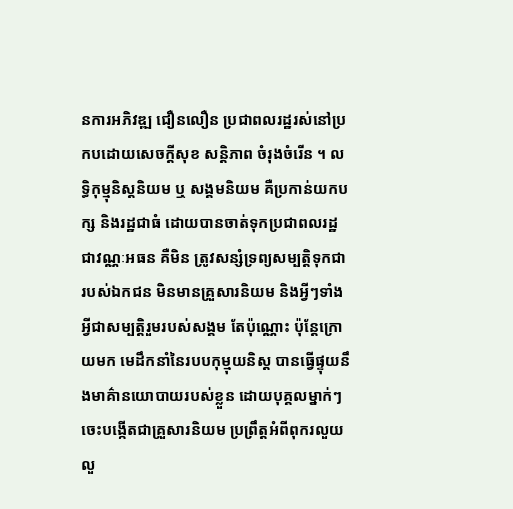នការអភិវឌ្ឍ ជឿនលឿន ប្រជាពលរដ្ឋរស់នៅប្រកបដោយសេចក្តីសុខ សន្តិភាព ចំរុងចំរើន ។ លទ្ធិកុម្មុនិស្តនិយម ឬ សង្គមនិយម គឺប្រកាន់យកបក្ស និងរដ្ឋជាធំ ដោយបានចាត់ទុកប្រជាពលរដ្ឋជាវណ្ណៈអធន គឺមិន ត្រូវសន្សំទ្រព្យសម្បត្តិទុកជារបស់ឯកជន មិនមានគ្រួសារនិយម និងអ្វីៗទាំងអ្វីជាសម្បត្តិរួមរបស់សង្គម តែប៉ុណ្ណោះ ប៉ុន្តែក្រោយមក មេដឹកនាំនៃរបបកុម្មុយនិស្ត បានធ្វើផ្ទុយនឹងមាគ៌ានយោបាយរបស់ខ្លួន ដោយបុគ្គលម្នាក់ៗ ចេះបង្កើតជាគ្រួសារនិយម ប្រព្រឹត្តអំពីពុករលួយ លួ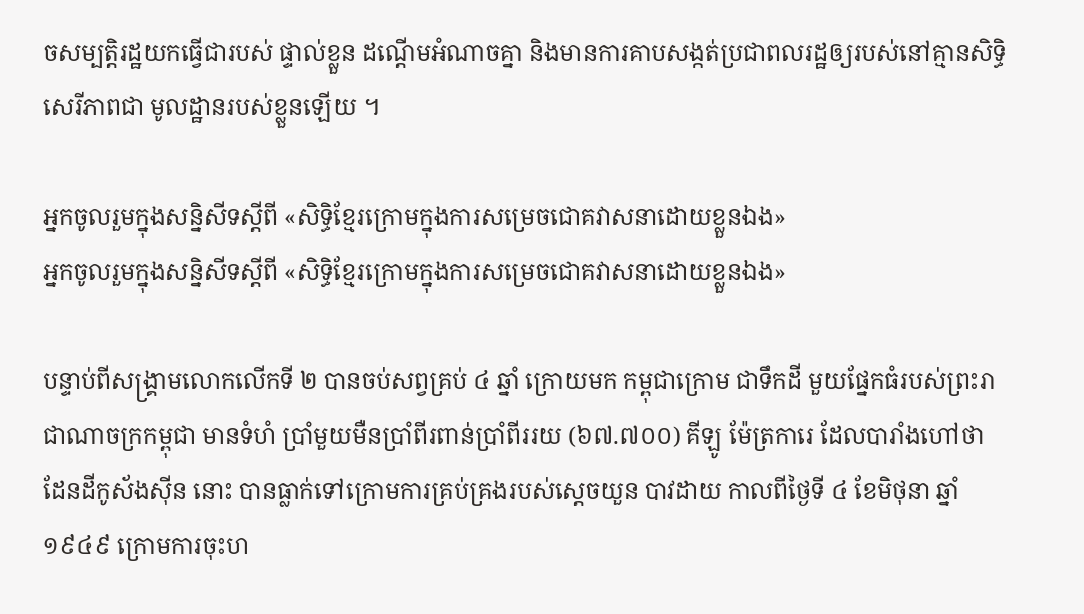ចសម្បត្តិរដ្ឋយកធ្វើជារបស់ ផ្ទាល់ខ្លួន ដណ្ដើមអំណាចគ្នា និងមានការគាបសង្កត់ប្រជាពលរដ្ឋឲ្យរបស់នៅគ្មានសិទ្ធិសេរីភាពជា មូលដ្ឋានរបស់ខ្លួនឡើយ ។

អ្នកចូលរួមក្នុងសន្និសីទស្តីពី «សិទ្ធិខ្មែរក្រោមក្នុងការសម្រេចជោគវាសនាដោយខ្លួនឯង‍»
អ្នកចូលរួមក្នុងសន្និសីទស្តីពី «សិទ្ធិខ្មែរក្រោមក្នុងការសម្រេចជោគវាសនាដោយខ្លួនឯង‍»

បន្ទាប់ពីសង្រ្គាមលោកលើកទី ២ បានចប់សព្វគ្រប់ ៤ ឆ្នាំ ក្រោយមក កម្ពុជាក្រោម ជាទឹកដី មួយផែ្នកធំរបស់ព្រះរាជាណាចក្រកម្ពុជា មានទំហំ ប្រាំមួយមឺនប្រាំពីរពាន់ប្រាំពីររយ (៦៧.៧០០) គីឡូ ម៉ែត្រការេ ដែលបារាំងហៅថា ដែនដីកូស័ងស៊ីន នោះ បានធ្លាក់ទៅក្រោមការគ្រប់គ្រងរបស់ស្តេចយួន បាវដាយ កាលពីថៃ្ងទី ៤ ខែមិថុនា ឆ្នាំ ១៩៤៩ ក្រោមការចុះហ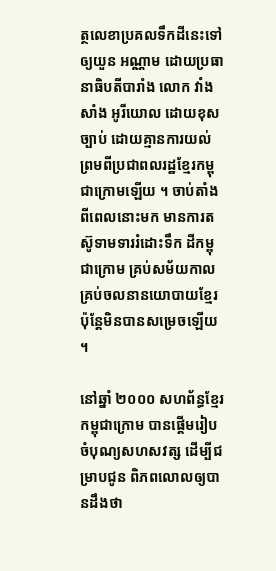ត្ថលេខាប្រគលទឹកដីនេះទៅឲ្យយួន អណ្ណាម ដោយប្រធានាធិបតីបារាំង លោក វាំងសាំង អូរីយោល ដោយខុសច្បាប់ ដោយគ្មានការយល់ ព្រមពីប្រជាពលរដ្ឋខែ្មរកម្ពុជាក្រោមឡើយ ។ ចាប់តាំងពីពេលនោះមក មានការតស៊ូទាមទាររំដោះទឹក ដីកម្ពុជាក្រោម គ្រប់សម័យកាល គ្រប់ចលនានយោបាយខែ្មរ ប៉ុនែ្តមិនបានសម្រេចឡើយ ។

នៅឆ្នាំ ២០០០ សហព័ន្ធខែ្មរកម្ពុជាក្រោម បានផ្តើមរៀបចំបុណ្យសហសវត្ស ដើម្បីជម្រាបជូន ពិភពលោលឲ្យបានដឹងថា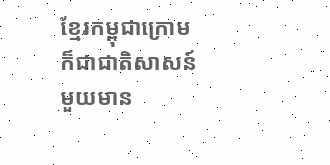ខែ្មរកម្ពុជាក្រោមក៏ជាជាតិសាសន៍មួយមាន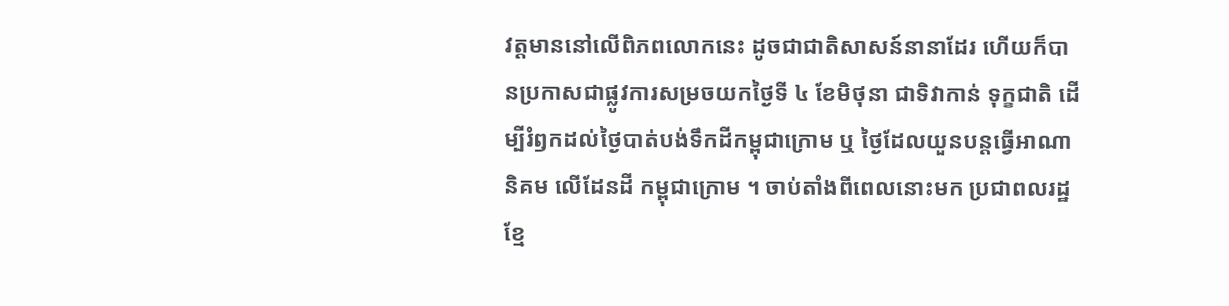វត្តមាននៅលើពិភពលោកនេះ ដូចជាជាតិសាសន៍នានាដែរ ហើយក៏បានប្រកាសជាផ្លូវការសម្រចយកថៃ្ងទី ៤ ខែមិថុនា ជាទិវាកាន់ ទុក្ខជាតិ ដើម្បីរំឭកដល់ថ្ងៃបាត់បង់ទឹកដីកម្ពុជាក្រោម ឬ ថ្ងៃដែលយួនបន្តធ្វើអាណានិគម លើដែនដី កម្ពុជាក្រោម ។ ចាប់តាំងពីពេលនោះមក ប្រជាពលរដ្ឋខ្មែ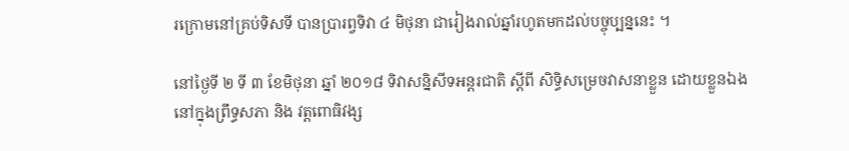រក្រោមនៅគ្រប់ទិសទី បានប្រារព្វទិវា ៤ មិថុនា ជារៀងរាល់ឆ្នាំរហូតមកដល់បច្ចុប្បន្ននេះ ។

នៅថៃ្ងទី ២ ទី ៣ ខែមិថុនា ឆ្នាំ ២០១៨ ទិវាសន្និសីទអន្តរជាតិ ស្តីពី សិទិ្ធសម្រេចវាសនាខ្លួន ដោយខ្លួនឯង នៅក្នុងព្រឹទ្ធសភា និង វត្តពោធិវង្ស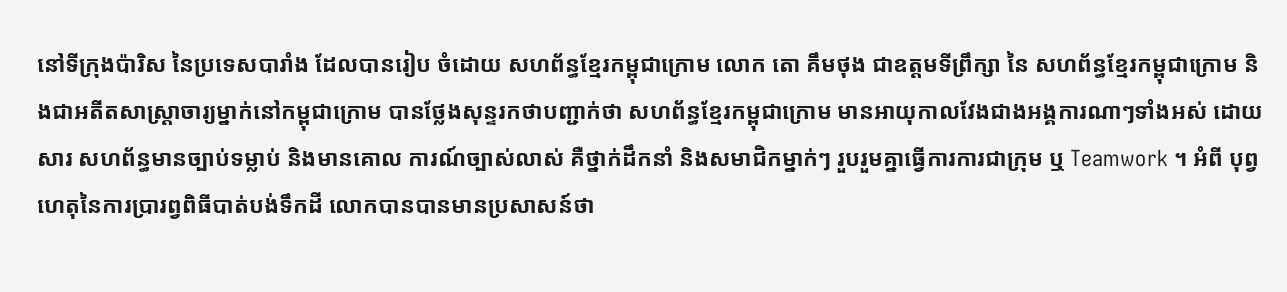នៅទីក្រុងប៉ារិស នៃប្រទេសបារាំង ដែលបានរៀប ចំដោយ សហព័ន្ធខែ្មរកម្ពុជាក្រោម លោក តោ គឹមថុង ជាឧត្តមទីព្រឹក្សា នៃ សហព័ន្ធខែ្មរកម្ពុជាក្រោម និងជាអតីតសាស្រ្តាចារ្យម្នាក់នៅកម្ពុជាក្រោម បានថែ្លងសុន្ទរកថាបញ្ជាក់ថា សហព័ន្ធខែ្មរកម្ពុជាក្រោម មានអាយុកាលវែងជាងអង្គការណាៗទាំងអស់ ដោយសារ សហព័ន្ធមានច្បាប់ទម្លាប់ និងមានគោល ការណ៍ច្បាស់លាស់ គឺថ្នាក់ដឹកនាំ និងសមាជិកម្នាក់ៗ រួបរួមគ្នាធ្វើការការជាក្រុម ឬ Teamwork ។ អំពី បុព្វហេតុនៃការប្រារព្វពិធីបាត់បង់ទឹកដី លោកបានបានមានប្រសាសន៍ថា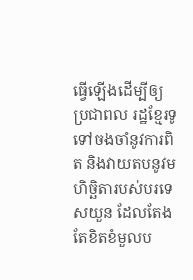ធ្វើឡើងដើម្បីឲ្យប្រជាពល រដ្ឋខ្មែរទូទៅចងចាំនូវការពិត និងវាយតបនូវមហិច្ឆិតារបស់បរទេសយួន ដែលតែងតែខិតខំមួលប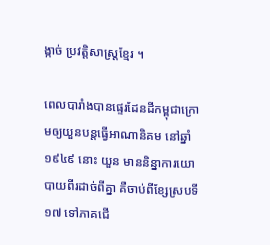ង្កាច់ ប្រវត្តិសាស្រ្តខែ្មរ ។

ពេលបារាំងបានផ្ទេរដែនដីកម្ពុជាក្រោមឲ្យយួនបន្តធ្វើអាណានិគម នៅឆ្នាំ ១៩៤៩ នោះ យួន មាននិន្នាការយោបាយពីរដាច់ពីគ្នា គឺចាប់ពីខ្សែស្របទី ១៧ ទៅភាគជើ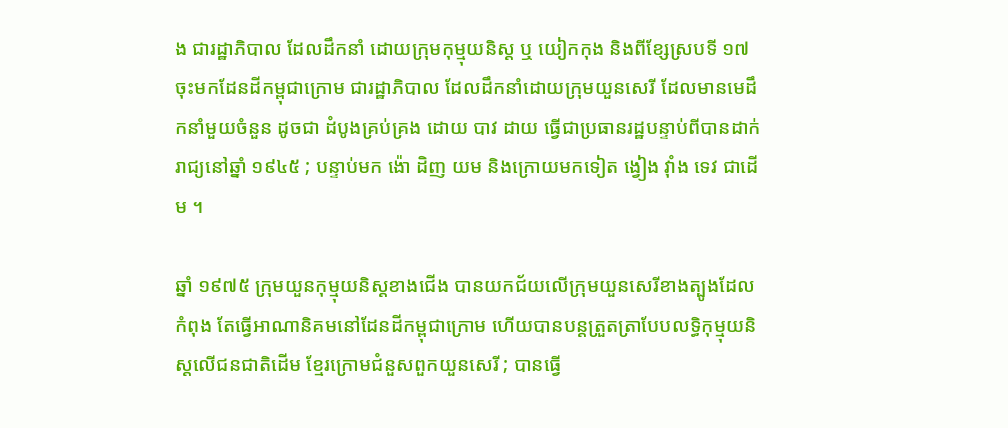ង ជារដ្ឋាភិបាល ដែលដឹកនាំ ដោយក្រុមកុម្មុយនិស្ត ឬ យៀកកុង និងពីខ្សែស្របទី ១៧ ចុះមកដែនដីកម្ពុជាក្រោម ជារដ្ឋាភិបាល ដែលដឹកនាំដោយក្រុមយួនសេរី ដែលមានមេដឹកនាំមួយចំនួន ដូចជា ដំបូងគ្រប់គ្រង ដោយ បាវ ដាយ ធ្វើជាប្រធានរដ្ឋបន្ទាប់ពីបានដាក់រាជ្យនៅឆ្នាំ ១៩៤៥ ; បន្ទាប់មក ង៉ោ ដិញ យម និងក្រោយមកទៀត ង្វៀង វ៉ាំង ទេវ ជាដើម ។

ឆ្នាំ ១៩៧៥ ក្រុមយួនកុម្មុយនិស្តខាងជើង បានយកជ័យលើក្រុមយួនសេរីខាងត្បូងដែលកំពុង តែធ្វើអាណានិគមនៅដែនដីកម្ពុជាក្រោម ហើយបានបន្តត្រួតត្រាបែបលទ្ធិកុម្មុយនិស្តលើជនជាតិដើម ខ្មែរក្រោមជំនួសពួកយួនសេរី ; បានធ្វើ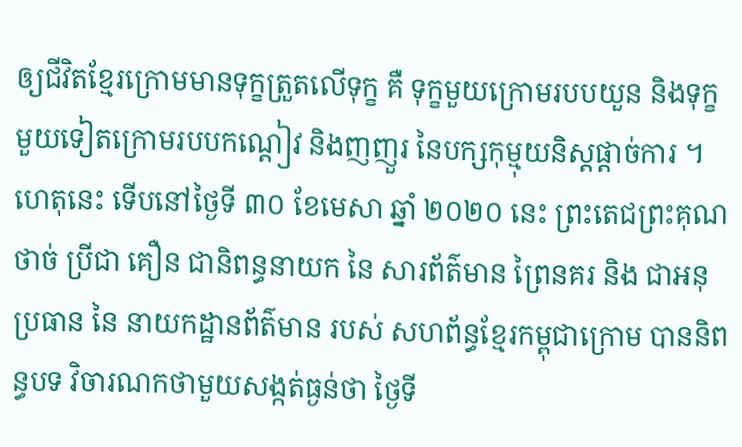ឲ្យជីវិតខ្មែរក្រោមមានទុក្ខត្រួតលើទុក្ខ គឺ ទុក្ខមួយក្រោមរបបយួន និងទុក្ខមួយទៀតក្រោមរបបកណ្ដៀវ និងញញួរ នៃបក្សកុម្មុយនិស្តផ្ដាច់ការ ។ ហេតុនេះ ទើបនៅថ្ងៃទី ៣០ ខែមេសា ឆ្នាំ ២០២០ នេះ ព្រះតេជព្រះគុណ ថាច់ ប្រីជា គឿន ជានិពន្ធនាយក នៃ សារព័ត៌មាន ព្រៃនគរ និង ជាអនុប្រធាន នៃ នាយកដ្ឋានព័ត៌មាន របស់ សហព័ន្ធខ្មែរកម្ពុជាក្រោម បាននិពន្ធបទ វិចារណកថាមួយសង្កត់ធ្ងន់ថា ថៃ្ងទី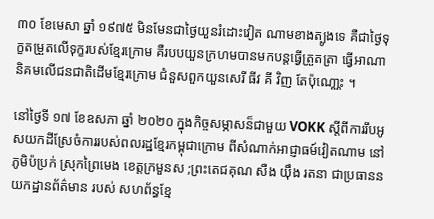៣០ ខែមេសា ឆ្នាំ ១៩៧៥ មិនមែនជាថៃ្ងយួនរំដោះវៀត ណាមខាងត្បូងទេ គឺជាថៃ្ងទុក្ខតម្រួតលើទុក្ខរបស់ខែ្មរក្រោម គឺរបបយួនក្រហមបានមកបន្តធ្វើត្រួតត្រា ធ្វើអាណានិគមលើជនជាតិដើមខែ្មរក្រោម ជំនួសពួកយួនសេរី ធីវ គី វិញ តែប៉ុណោ្ណះ ។

នៅថៃ្ងទី ១៧ ខែឧសភា ឆ្នាំ ២០២០ ក្នុងកិច្ចសម្ភាសន៏ជាមួយ VOKK ស្តីពីការរឹបអូសយកដីស្រែចំការរបស់ពលរដ្ឋខែ្មរកម្ពុជាក្រោម ពីសំណាក់អាជ្ញាធម៍វៀតណាម នៅភូមិប៉ប្រក់ ស្រុកព្រៃមេង ខេត្តក្រមួនស ;ព្រះតេជគុណ សឺង យ៉ឹង រតនា ជាប្រធាននយកដ្ឋានព័ត៌មាន របស់ សហព័ន្ធខែ្ម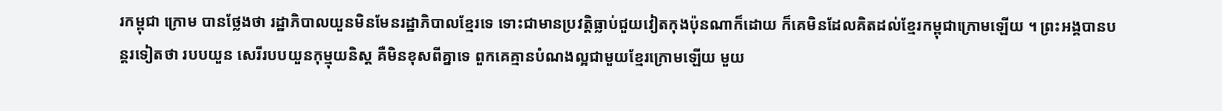រកម្ពុជា ក្រោម បានថ្លែងថា រដ្ឋាភិបាលយួនមិនមែនរដ្ឋាភិបាលខែ្មរទេ ទោះជាមានប្រវត្តិធ្លាប់ជួយវៀតកុងប៉ុនណាក៏ដោយ ក៏គេមិនដែលគិតដល់ខែ្មរកម្ពុជាក្រោមឡើយ ។ ព្រះអង្គបានបន្តរទៀតថា របបយួន សេរីរបបយួនកុម្មុយនិស្ត គឺមិនខុសពីគ្នាទេ ពួកគេគ្មានបំណងល្អជាមួយខែ្មរក្រោមឡើយ មួយ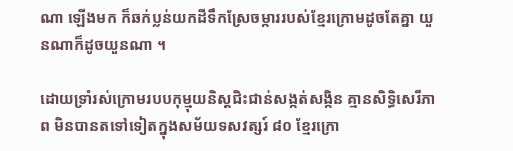ណា ឡើងមក ក៏ឆក់ប្លន់យកដីទឹកស្រែចម្ការរបស់ខែ្មរក្រោមដូចតែគ្នា យួនណាក៏ដូចយួនណា ។

ដោយទ្រាំរស់ក្រោមរបបកុម្មុយនិស្តជិះជាន់សង្កត់សង្កិន គ្មានសិទ្ធិសេរីភាព មិនបានតទៅទៀតក្នុងសម័យទសវត្សរ៍ ៨០ ខែ្មរក្រោ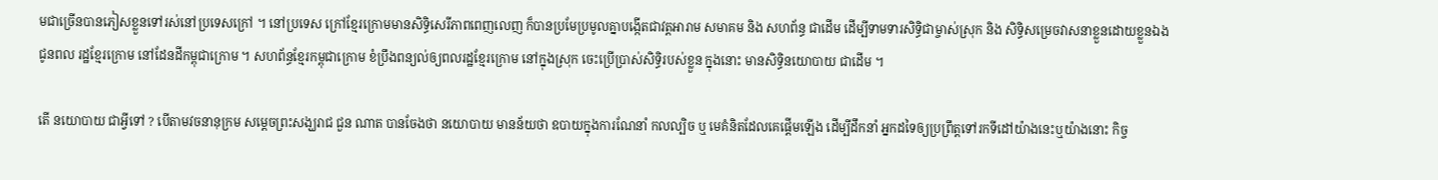មជាច្រើនបានភៀសខ្លួនទៅរស់នៅប្រទេសក្រៅ ។ នៅប្រទេស ក្រៅខ្មែរក្រោមមានសិទ្ធិសេរីភាពពេញលេញ ក៏បានប្រមែប្រមូលគ្នាបង្កើតជាវត្តអារាម សមាគម និង សហព័ន្ធ ជាដើម ដើម្បីទាមទារសិទ្ធិជាម្ចាស់ស្រុក និង សិទ្ធិសម្រេចវាសនាខ្លួនដោយខ្លួនឯង ជូនពល រដ្ឋខ្មែរក្រោម នៅដែនដីកម្ពុជាក្រោម ។ សហព័ន្ធខ្មែរកម្ពុជាក្រោម ខំប្រឹងពន្យល់ឲ្យពលរដ្ឋខ្មែរក្រោម នៅក្នុងស្រុក ចេះប្រើប្រាស់សិទ្ធិរបស់ខ្លួន ក្នុងនោះ មានសិទ្ធិនយោបាយ ជាដើម ។

តើ នយោបាយ ជាអ្វីទៅ ? បើតាមវចនានុក្រម សមេ្តចព្រះសង្ឃរាជ ជួន ណាត បានចែងថា នយោបាយ មានន័យថា ឧបាយក្នុងការណែនាំ កលល្បិច ឬ មេគំនិតដែលគេផ្តើមឡើង ដើម្បីដឹកនាំ អ្នកដទៃឲ្យប្រព្រឹត្តទៅរកទីដៅយ៉ាងនេះឬយ៉ាងនោះ កិច្ច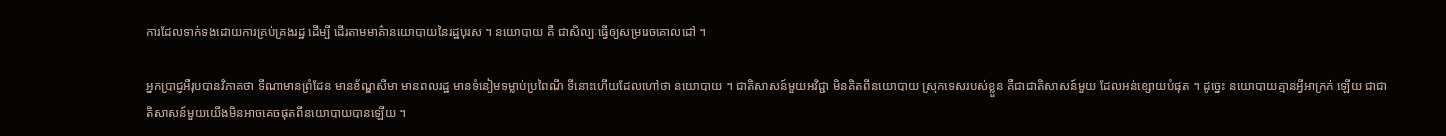ការដែលទាក់ទងដោយការគ្រប់គ្រងរដ្ឋ ដើម្បី ដើរតាមមាគ៌ានយោបាយនៃរដ្ឋបុរស ។ នយោបាយ គឺ ជាសិល្បៈធ្វើឲ្យសម្ររេចគោលដៅ ។

អ្នកប្រាជ្ញអឺរុបបានវិភាគថា ទីណាមានព្រំដែន មានខ័ណ្ឌសីមា មានពលរដ្ឋ មានទំនៀមទម្លាប់ប្រពៃណី ទីនោះហើយដែលហៅថា នយោបាយ ។ ជាតិសាសន៍មួយអវិជ្ជា មិនគិតពីនយោបាយ ស្រុកទេសរបស់ខ្លួន គឺជាជាតិសាសន៍មួយ ដែលអន់ខ្សោយបំផុត ។ ដូចេ្នះ នយោបាយគ្មានអី្វអាក្រក់ ឡើយ ជាជាតិសាសន៍មួយយើងមិនអាចគេចផុតពីនយោបាយបានឡើយ ។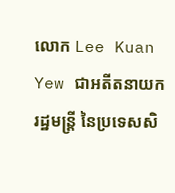លោក Lee Kuan Yew ជាអតីតនាយករដ្ឋមន្រ្តី នៃប្រទេសសិ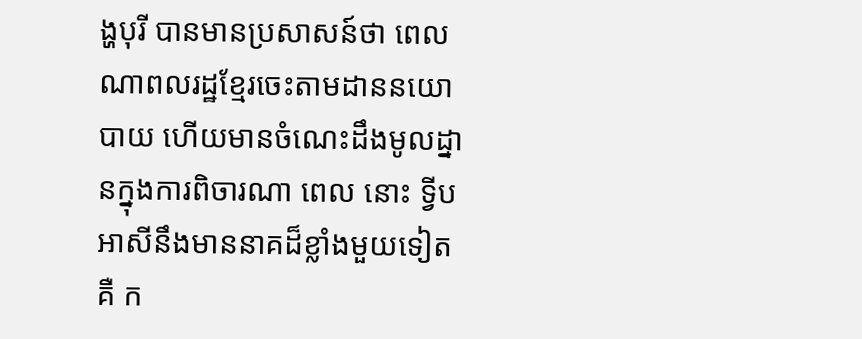ង្ហបុរី បានមានប្រសាសន៍ថា ពេលណាពលរដ្ឋខែ្មរចេះតាមដាននយោបាយ ហើយមានចំណេះដឹងមូលដ្នានក្នុងការពិចារណា ពេល នោះ ទី្វបអាសីនឹងមាននាគដ៏ខ្លាំងមួយទៀតគឺ ក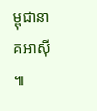ម្ពុជានាគអាស៊ី ៕